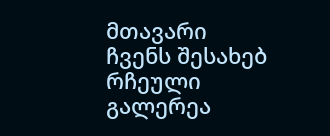მთავარი
ჩვენს შესახებ
რჩეული
გალერეა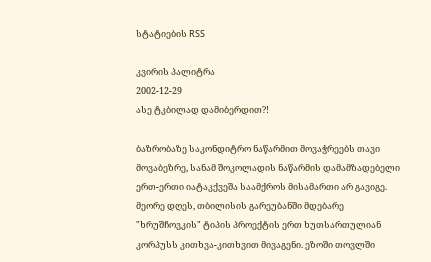სტატიების RSS

კვირის პალიტრა
2002-12-29
ასე ტკბილად დამიბერდით?!

ბაზრობაზე საკონდიტრო ნაწარმით მოვაჭრეებს თავი მოვაბეზრე, სანამ შოკოლადის ნაწარმის დამამზადებელი ერთ-ერთი იატაკქვეშა საამქროს მისამართი არ გავიგე. მეორე დღეს, თბილისის გარეუბანში მდებარე "ხრუშჩოვკის" ტიპის პროექტის ერთ ხუთსართულიან კორპუსს კითხვა-კითხვით მივაგენი. ეზოში თოვლში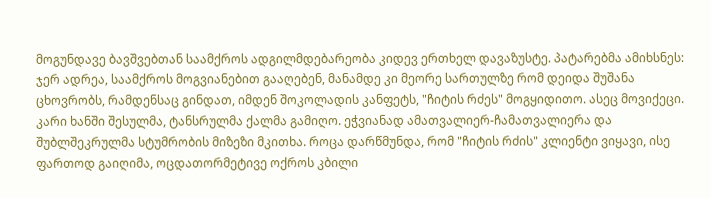მოგუნდავე ბავშვებთან საამქროს ადგილმდებარეობა კიდევ ერთხელ დავაზუსტე. პატარებმა ამიხსნეს: ჯერ ადრეა, საამქროს მოგვიანებით გააღებენ, მანამდე კი მეორე სართულზე რომ დეიდა შუშანა ცხოვრობს, რამდენსაც გინდათ, იმდენ შოკოლადის კანფეტს, "ჩიტის რძეს" მოგყიდითო. ასეც მოვიქეცი. კარი ხანში შესულმა, ტანსრულმა ქალმა გამიღო. ეჭვიანად ამათვალიერ-ჩამათვალიერა და შუბლშეკრულმა სტუმრობის მიზეზი მკითხა. როცა დარწმუნდა, რომ "ჩიტის რძის" კლიენტი ვიყავი, ისე ფართოდ გაიღიმა, ოცდათორმეტივე ოქროს კბილი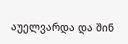აუელვარდა და შინ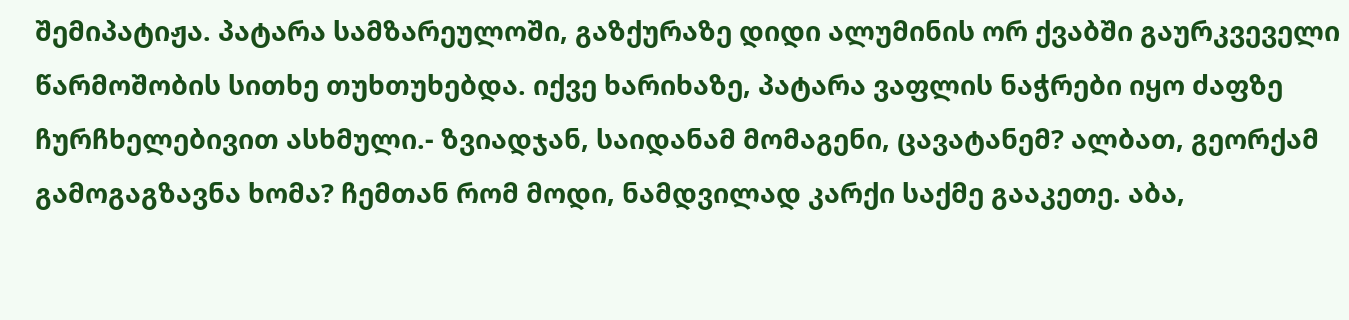შემიპატიჟა. პატარა სამზარეულოში, გაზქურაზე დიდი ალუმინის ორ ქვაბში გაურკვეველი წარმოშობის სითხე თუხთუხებდა. იქვე ხარიხაზე, პატარა ვაფლის ნაჭრები იყო ძაფზე ჩურჩხელებივით ასხმული.- ზვიადჯან, საიდანამ მომაგენი, ცავატანემ? ალბათ, გეორქამ გამოგაგზავნა ხომა? ჩემთან რომ მოდი, ნამდვილად კარქი საქმე გააკეთე. აბა,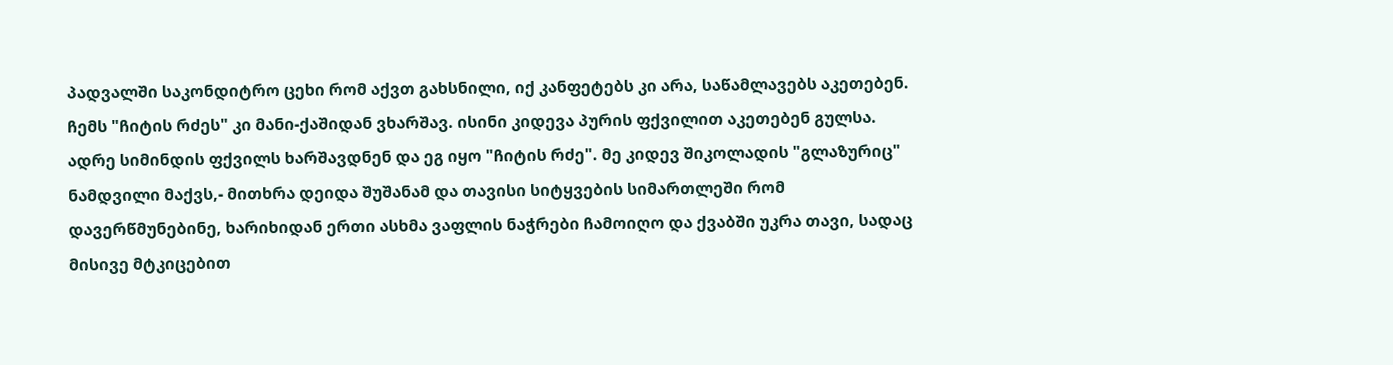პადვალში საკონდიტრო ცეხი რომ აქვთ გახსნილი, იქ კანფეტებს კი არა, საწამლავებს აკეთებენ. ჩემს "ჩიტის რძეს" კი მანი-ქაშიდან ვხარშავ. ისინი კიდევა პურის ფქვილით აკეთებენ გულსა. ადრე სიმინდის ფქვილს ხარშავდნენ და ეგ იყო "ჩიტის რძე". მე კიდევ შიკოლადის "გლაზურიც" ნამდვილი მაქვს,- მითხრა დეიდა შუშანამ და თავისი სიტყვების სიმართლეში რომ დავერწმუნებინე, ხარიხიდან ერთი ასხმა ვაფლის ნაჭრები ჩამოიღო და ქვაბში უკრა თავი, სადაც მისივე მტკიცებით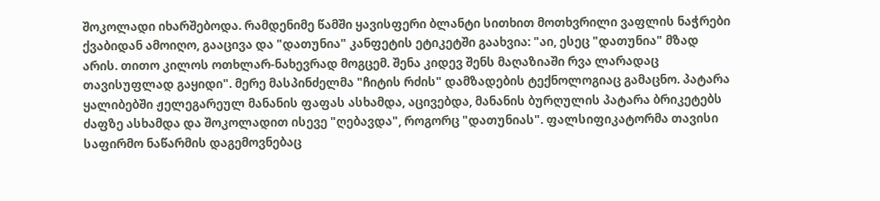შოკოლადი იხარშებოდა. რამდენიმე წამში ყავისფერი ბლანტი სითხით მოთხვრილი ვაფლის ნაჭრები ქვაბიდან ამოიღო, გააცივა და "დათუნია" კანფეტის ეტიკეტში გაახვია: "აი, ესეც "დათუნია" მზად არის. თითო კილოს ოთხლარ-ნახევრად მოგცემ. შენა კიდევ შენს მაღაზიაში რვა ლარადაც თავისუფლად გაყიდი". მერე მასპინძელმა "ჩიტის რძის" დამზადების ტექნოლოგიაც გამაცნო. პატარა ყალიბებში ჟელეგარეულ მანანის ფაფას ასხამდა, აცივებდა, მანანის ბურღულის პატარა ბრიკეტებს ძაფზე ასხამდა და შოკოლადით ისევე "ღებავდა", როგორც "დათუნიას". ფალსიფიკატორმა თავისი საფირმო ნაწარმის დაგემოვნებაც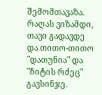შემომთავაზა. რაღას ვიზამდი, თავი გადავდე და თითო-თითო "დათუნია" და "ჩიტის რძეც" გავსინჯე.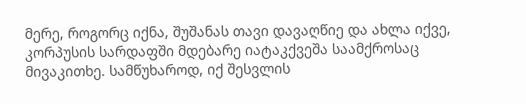მერე, როგორც იქნა, შუშანას თავი დავაღწიე და ახლა იქვე, კორპუსის სარდაფში მდებარე იატაკქვეშა საამქროსაც მივაკითხე. სამწუხაროდ, იქ შესვლის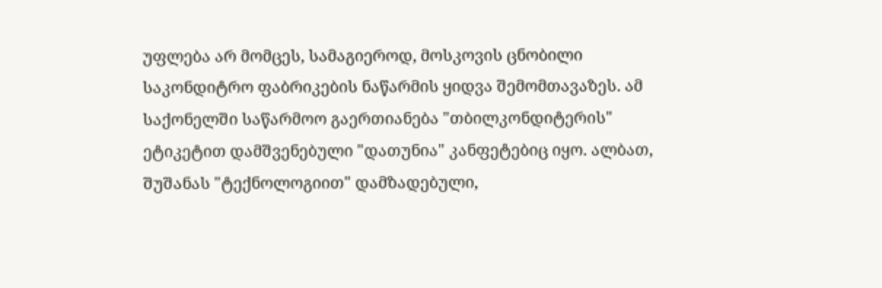უფლება არ მომცეს, სამაგიეროდ, მოსკოვის ცნობილი საკონდიტრო ფაბრიკების ნაწარმის ყიდვა შემომთავაზეს. ამ საქონელში საწარმოო გაერთიანება "თბილკონდიტერის" ეტიკეტით დამშვენებული "დათუნია" კანფეტებიც იყო. ალბათ, შუშანას "ტექნოლოგიით" დამზადებული,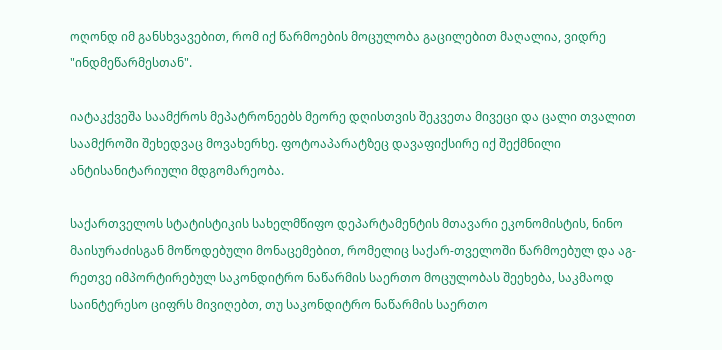ოღონდ იმ განსხვავებით, რომ იქ წარმოების მოცულობა გაცილებით მაღალია, ვიდრე "ინდმეწარმესთან".

იატაკქვეშა საამქროს მეპატრონეებს მეორე დღისთვის შეკვეთა მივეცი და ცალი თვალით საამქროში შეხედვაც მოვახერხე. ფოტოაპარატზეც დავაფიქსირე იქ შექმნილი ანტისანიტარიული მდგომარეობა.

საქართველოს სტატისტიკის სახელმწიფო დეპარტამენტის მთავარი ეკონომისტის, ნინო მაისურაძისგან მოწოდებული მონაცემებით, რომელიც საქარ-თველოში წარმოებულ და აგ-რეთვე იმპორტირებულ საკონდიტრო ნაწარმის საერთო მოცულობას შეეხება, საკმაოდ საინტერესო ციფრს მივიღებთ, თუ საკონდიტრო ნაწარმის საერთო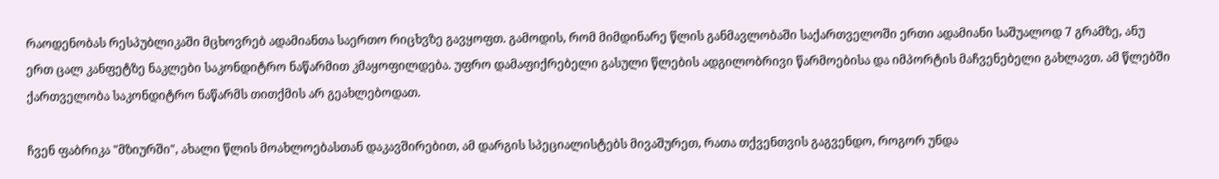რაოდენობას რესპუბლიკაში მცხოვრებ ადამიანთა საერთო რიცხვზე გავყოფთ. გამოდის, რომ მიმდინარე წლის განმავლობაში საქართველოში ერთი ადამიანი საშუალოდ 7 გრამზე, ანუ ერთ ცალ კანფეტზე ნაკლები საკონდიტრო ნაწარმით კმაყოფილდება. უფრო დამაფიქრებელი გასული წლების ადგილობრივი წარმოებისა და იმპორტის მაჩვენებელი გახლავთ. ამ წლებში ქართველობა საკონდიტრო ნაწარმს თითქმის არ გეახლებოდათ.

ჩვენ ფაბრიკა "მზიურში", ახალი წლის მოახლოებასთან დაკავშირებით, ამ დარგის სპეციალისტებს მივაშურეთ, რათა თქვენთვის გაგვენდო, როგორ უნდა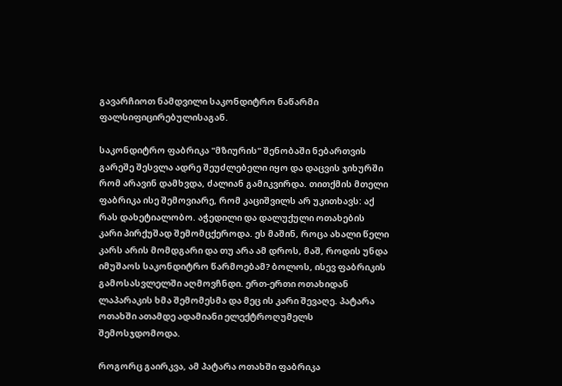გავარჩიოთ ნამდვილი საკონდიტრო ნაწარმი ფალსიფიცირებულისაგან.

საკონდიტრო ფაბრიკა "მზიურის" შენობაში ნებართვის გარეშე შესვლა ადრე შეუძლებელი იყო და დაცვის ჯიხურში რომ არავინ დამხვდა, ძალიან გამიკვირდა. თითქმის მთელი ფაბრიკა ისე შემოვიარე, რომ კაციშვილს არ უკითხავს: აქ რას დახეტიალობო. აჭედილი და დალუქული ოთახების კარი პირქუშად შემომცქეროდა. ეს მაშინ, როცა ახალი წელი კარს არის მომდგარი და თუ არა ამ დროს, მაშ, როდის უნდა იმუშაოს საკონდიტრო წარმოებამ? ბოლოს, ისევ ფაბრიკის გამოსასვლელში აღმოვჩნდი. ერთ-ერთი ოთახიდან ლაპარაკის ხმა შემომესმა და მეც ის კარი შევაღე. პატარა ოთახში ათამდე ადამიანი ელექტროღუმელს შემოსჯდომოდა.

როგორც გაირკვა, ამ პატარა ოთახში ფაბრიკა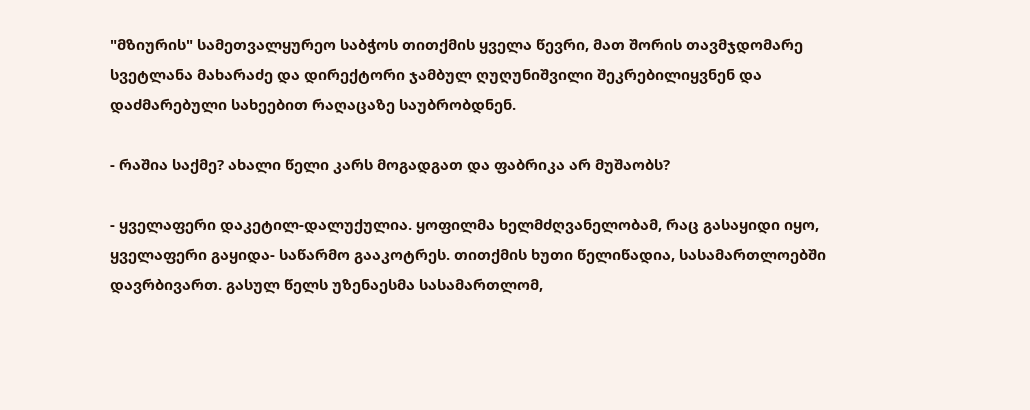"მზიურის" სამეთვალყურეო საბჭოს თითქმის ყველა წევრი, მათ შორის თავმჯდომარე სვეტლანა მახარაძე და დირექტორი ჯამბულ ღუღუნიშვილი შეკრებილიყვნენ და დაძმარებული სახეებით რაღაცაზე საუბრობდნენ.

- რაშია საქმე? ახალი წელი კარს მოგადგათ და ფაბრიკა არ მუშაობს?

- ყველაფერი დაკეტილ-დალუქულია. ყოფილმა ხელმძღვანელობამ, რაც გასაყიდი იყო, ყველაფერი გაყიდა- საწარმო გააკოტრეს. თითქმის ხუთი წელიწადია, სასამართლოებში დავრბივართ. გასულ წელს უზენაესმა სასამართლომ,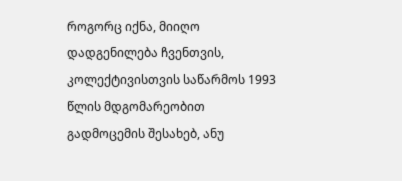როგორც იქნა, მიიღო დადგენილება ჩვენთვის, კოლექტივისთვის საწარმოს 1993 წლის მდგომარეობით გადმოცემის შესახებ, ანუ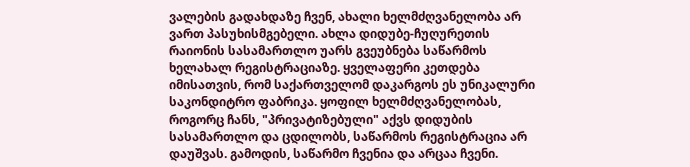ვალების გადახდაზე ჩვენ, ახალი ხელმძღვანელობა არ ვართ პასუხისმგებელი. ახლა დიდუბე-ჩუღურეთის რაიონის სასამართლო უარს გვეუბნება საწარმოს ხელახალ რეგისტრაციაზე. ყველაფერი კეთდება იმისათვის, რომ საქართველომ დაკარგოს ეს უნიკალური საკონდიტრო ფაბრიკა. ყოფილ ხელმძღვანელობას, როგორც ჩანს, "პრივატიზებული" აქვს დიდუბის სასამართლო და ცდილობს, საწარმოს რეგისტრაცია არ დაუშვას. გამოდის, საწარმო ჩვენია და არცაა ჩვენი.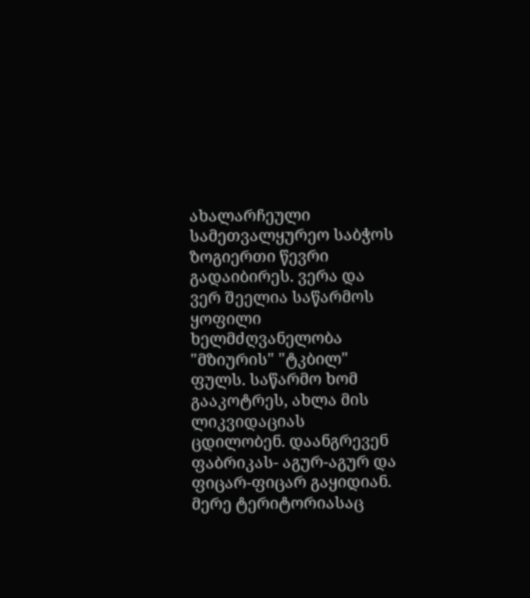ახალარჩეული სამეთვალყურეო საბჭოს ზოგიერთი წევრი გადაიბირეს. ვერა და ვერ შეელია საწარმოს ყოფილი ხელმძღვანელობა "მზიურის" "ტკბილ" ფულს. საწარმო ხომ გააკოტრეს, ახლა მის ლიკვიდაციას ცდილობენ. დაანგრევენ ფაბრიკას- აგურ-აგურ და ფიცარ-ფიცარ გაყიდიან. მერე ტერიტორიასაც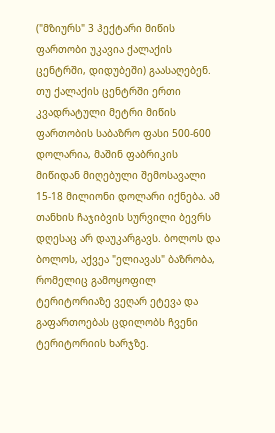("მზიურს" 3 ჰექტარი მიწის ფართობი უკავია ქალაქის ცენტრში, დიდუბეში) გაასაღებენ. თუ ქალაქის ცენტრში ერთი კვადრატული მეტრი მიწის ფართობის საბაზრო ფასი 500-600 დოლარია, მაშინ ფაბრიკის მიწიდან მიღებული შემოსავალი 15-18 მილიონი დოლარი იქნება. ამ თანხის ჩაჯიბვის სურვილი ბევრს დღესაც არ დაუკარგავს. ბოლოს და ბოლოს, აქვეა "ელიავას" ბაზრობა, რომელიც გამოყოფილ ტერიტორიაზე ვეღარ ეტევა და გაფართოებას ცდილობს ჩვენი ტერიტორიის ხარჯზე.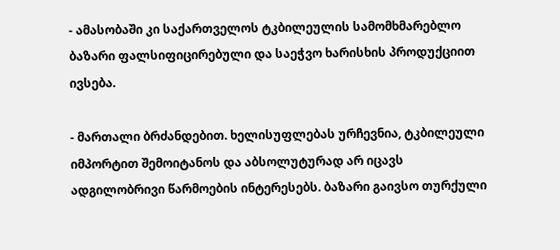- ამასობაში კი საქართველოს ტკბილეულის სამომხმარებლო ბაზარი ფალსიფიცირებული და საეჭვო ხარისხის პროდუქციით ივსება.

- მართალი ბრძანდებით. ხელისუფლებას ურჩევნია, ტკბილეული იმპორტით შემოიტანოს და აბსოლუტურად არ იცავს ადგილობრივი წარმოების ინტერესებს. ბაზარი გაივსო თურქული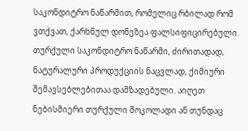საკონდიტრო ნაწარმით, რომელიც რბილად რომ ვთქვათ, ქარხნულ დონეზეა ფალსიფიცირებული. თურქული საკონდიტრო ნაწარმი, ძირითადად, ნატურალური პროდუქციის ნაცვლად, ქიმიური შემავსებლებითაა დამზადებული. აიღეთ ნებისმიერი თურქული შოკოლადი ან თუნდაც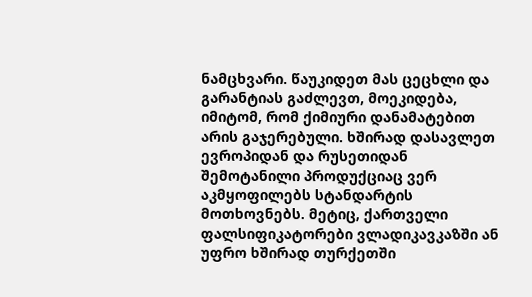ნამცხვარი. წაუკიდეთ მას ცეცხლი და გარანტიას გაძლევთ, მოეკიდება, იმიტომ, რომ ქიმიური დანამატებით არის გაჯერებული. ხშირად დასავლეთ ევროპიდან და რუსეთიდან შემოტანილი პროდუქციაც ვერ აკმყოფილებს სტანდარტის მოთხოვნებს. მეტიც, ქართველი ფალსიფიკატორები ვლადიკავკაზში ან უფრო ხშირად თურქეთში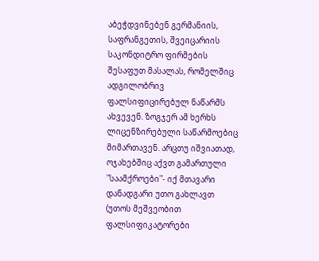აბეჭდვინებენ გერმანიის, საფრანგეთის, შვეიცარიის საკონდიტრო ფირმების შესაფუთ მასალას, რომელშიც ადგილობრივ ფალსიფიცირებულ ნაწარმს ახვევენ. ზოგჯერ ამ ხერხს ლიცენზირებული საწარმოებიც მიმართავენ. არცთუ იშვიათად, ოჯახებშიც აქვთ გამართული "საამქროები"- იქ მთავარი დანადგარი უთო გახლავთ (უთოს მეშვეობით ფალსიფიკატორები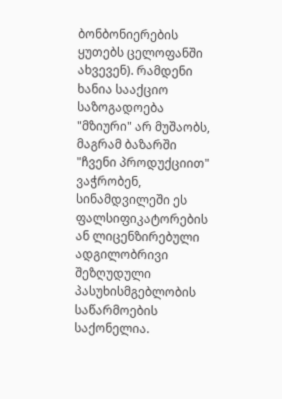ბონბონიერების ყუთებს ცელოფანში ახვევენ). რამდენი ხანია სააქციო საზოგადოება "მზიური" არ მუშაობს, მაგრამ ბაზარში "ჩვენი პროდუქციით" ვაჭრობენ, სინამდვილეში ეს ფალსიფიკატორების ან ლიცენზირებული ადგილობრივი შეზღუდული პასუხისმგებლობის საწარმოების საქონელია.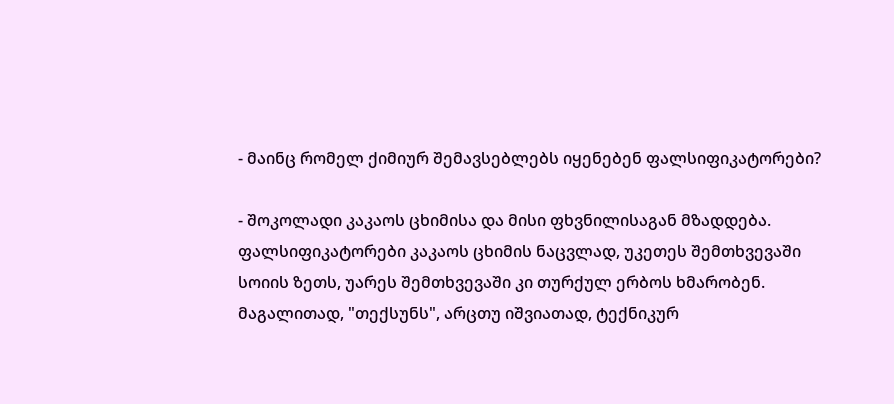- მაინც რომელ ქიმიურ შემავსებლებს იყენებენ ფალსიფიკატორები?

- შოკოლადი კაკაოს ცხიმისა და მისი ფხვნილისაგან მზადდება. ფალსიფიკატორები კაკაოს ცხიმის ნაცვლად, უკეთეს შემთხვევაში სოიის ზეთს, უარეს შემთხვევაში კი თურქულ ერბოს ხმარობენ. მაგალითად, "თექსუნს", არცთუ იშვიათად, ტექნიკურ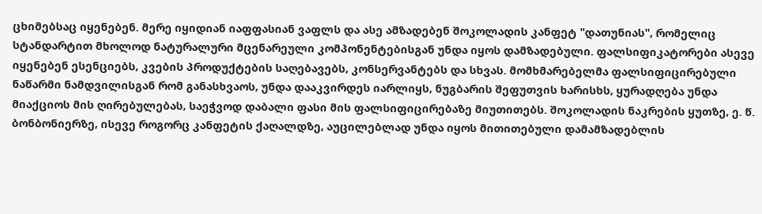ცხიმებსაც იყენებენ. მერე იყიდიან იაფფასიან ვაფლს და ასე ამზადებენ შოკოლადის კანფეტ "დათუნიას", რომელიც სტანდარტით მხოლოდ ნატურალური მცენარეული კომპონენტებისგან უნდა იყოს დამზადებული. ფალსიფიკატორები ასევე იყენებენ ესენციებს, კვების პროდუქტების საღებავებს, კონსერვანტებს და სხვას. მომხმარებელმა ფალსიფიცირებული ნაწარმი ნამდვილისგან რომ განასხვაოს, უნდა დააკვირდეს იარლიყს, ნუგბარის შეფუთვის ხარისხს, ყურადღება უნდა მიაქციოს მის ღირებულებას, საეჭვოდ დაბალი ფასი მის ფალსიფიცირებაზე მიუთითებს. შოკოლადის ნაკრების ყუთზე, ე. წ. ბონბონიერზე, ისევე როგორც კანფეტის ქაღალდზე, აუცილებლად უნდა იყოს მითითებული დამამზადებლის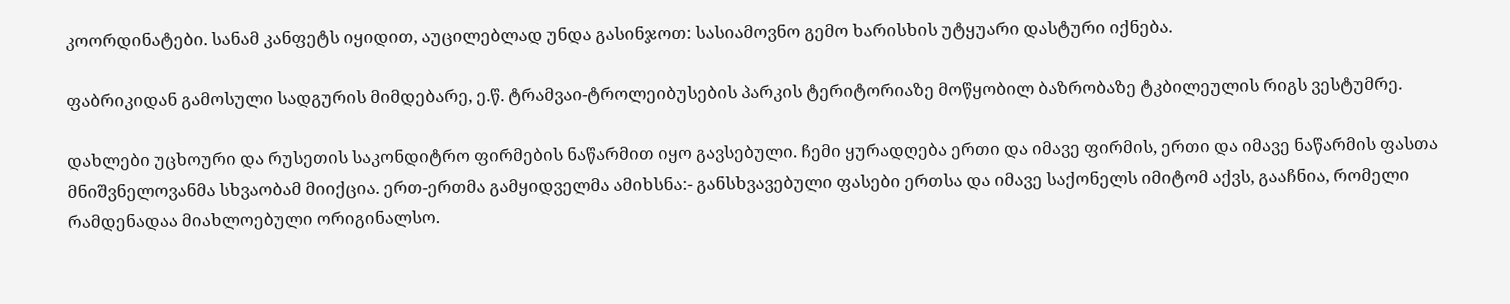კოორდინატები. სანამ კანფეტს იყიდით, აუცილებლად უნდა გასინჯოთ: სასიამოვნო გემო ხარისხის უტყუარი დასტური იქნება.

ფაბრიკიდან გამოსული სადგურის მიმდებარე, ე.წ. ტრამვაი-ტროლეიბუსების პარკის ტერიტორიაზე მოწყობილ ბაზრობაზე ტკბილეულის რიგს ვესტუმრე.

დახლები უცხოური და რუსეთის საკონდიტრო ფირმების ნაწარმით იყო გავსებული. ჩემი ყურადღება ერთი და იმავე ფირმის, ერთი და იმავე ნაწარმის ფასთა მნიშვნელოვანმა სხვაობამ მიიქცია. ერთ-ერთმა გამყიდველმა ამიხსნა:- განსხვავებული ფასები ერთსა და იმავე საქონელს იმიტომ აქვს, გააჩნია, რომელი რამდენადაა მიახლოებული ორიგინალსო.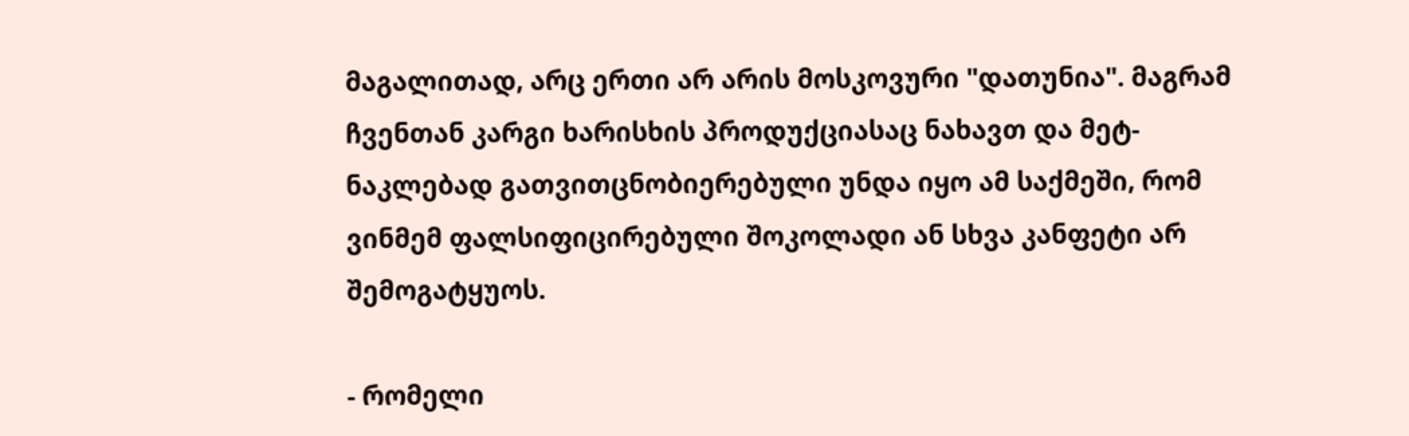მაგალითად, არც ერთი არ არის მოსკოვური "დათუნია". მაგრამ ჩვენთან კარგი ხარისხის პროდუქციასაც ნახავთ და მეტ-ნაკლებად გათვითცნობიერებული უნდა იყო ამ საქმეში, რომ ვინმემ ფალსიფიცირებული შოკოლადი ან სხვა კანფეტი არ შემოგატყუოს.

- რომელი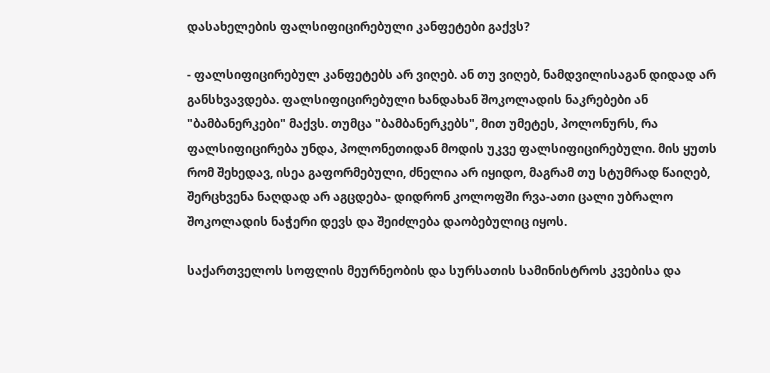დასახელების ფალსიფიცირებული კანფეტები გაქვს?

- ფალსიფიცირებულ კანფეტებს არ ვიღებ. ან თუ ვიღებ, ნამდვილისაგან დიდად არ განსხვავდება. ფალსიფიცირებული ხანდახან შოკოლადის ნაკრებები ან "ბამბანერკები" მაქვს. თუმცა "ბამბანერკებს", მით უმეტეს, პოლონურს, რა ფალსიფიცირება უნდა, პოლონეთიდან მოდის უკვე ფალსიფიცირებული. მის ყუთს რომ შეხედავ, ისეა გაფორმებული, ძნელია არ იყიდო, მაგრამ თუ სტუმრად წაიღებ, შერცხვენა ნაღდად არ აგცდება- დიდრონ კოლოფში რვა-ათი ცალი უბრალო შოკოლადის ნაჭერი დევს და შეიძლება დაობებულიც იყოს.

საქართველოს სოფლის მეურნეობის და სურსათის სამინისტროს კვებისა და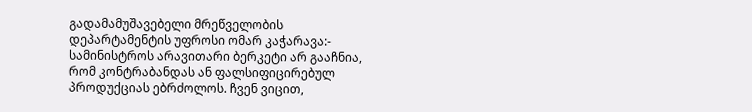გადამამუშავებელი მრეწველობის დეპარტამენტის უფროსი ომარ კაჭარავა:- სამინისტროს არავითარი ბერკეტი არ გააჩნია, რომ კონტრაბანდას ან ფალსიფიცირებულ პროდუქციას ებრძოლოს. ჩვენ ვიცით,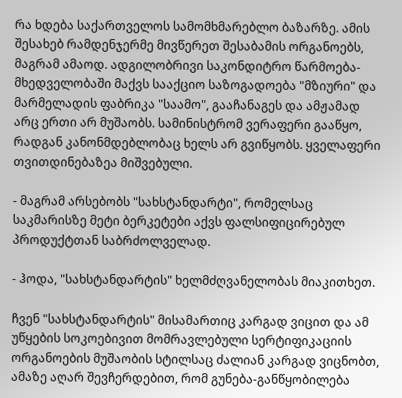რა ხდება საქართველოს სამომხმარებლო ბაზარზე. ამის შესახებ რამდენჯერმე მივწერეთ შესაბამის ორგანოებს, მაგრამ ამაოდ. ადგილობრივი საკონდიტრო წარმოება- მხედველობაში მაქვს სააქციო საზოგადოება "მზიური" და მარმელადის ფაბრიკა "საამო", გააჩანაგეს და ამჟამად არც ერთი არ მუშაობს. სამინისტრომ ვერაფერი გააწყო, რადგან კანონმდებლობაც ხელს არ გვიწყობს. ყველაფერი თვითდინებაზეა მიშვებული.

- მაგრამ არსებობს "სახსტანდარტი", რომელსაც საკმარისზე მეტი ბერკეტები აქვს ფალსიფიცირებულ პროდუქტთან საბრძოლველად.

- ჰოდა, "სახსტანდარტის" ხელმძღვანელობას მიაკითხეთ.

ჩვენ "სახსტანდარტის" მისამართიც კარგად ვიცით და ამ უწყების სოკოებივით მომრავლებული სერტიფიკაციის ორგანოების მუშაობის სტილსაც ძალიან კარგად ვიცნობთ, ამაზე აღარ შევჩერდებით, რომ გუნება-განწყობილება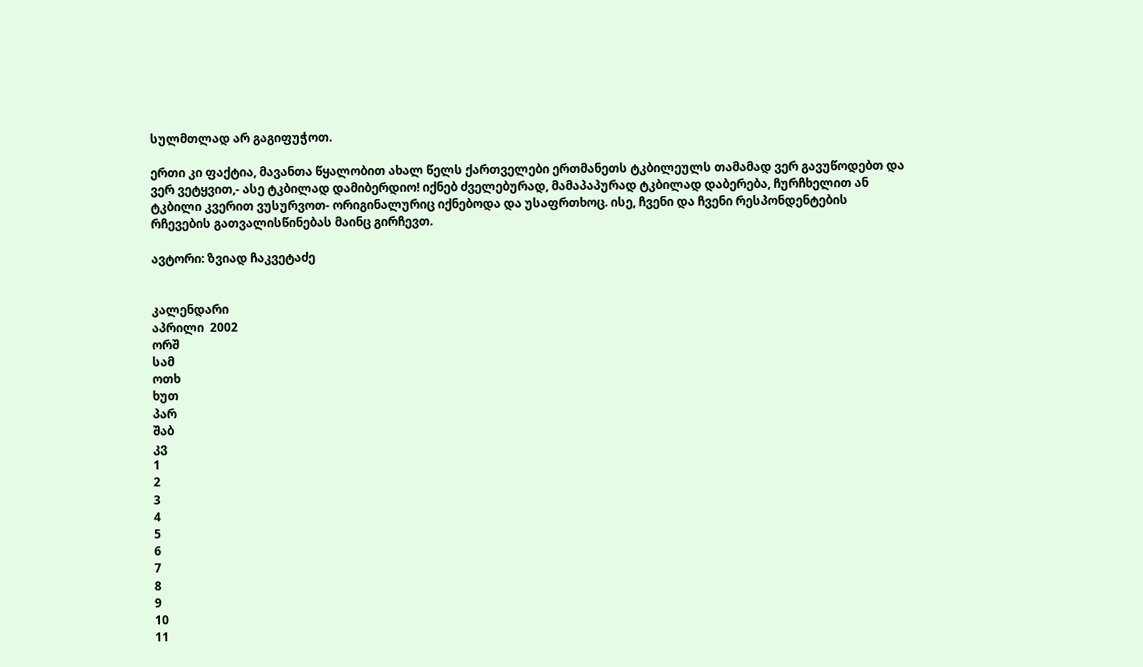სულმთლად არ გაგიფუჭოთ.

ერთი კი ფაქტია, მავანთა წყალობით ახალ წელს ქართველები ერთმანეთს ტკბილეულს თამამად ვერ გავუწოდებთ და ვერ ვეტყვით,- ასე ტკბილად დამიბერდიო! იქნებ ძველებურად, მამაპაპურად ტკბილად დაბერება, ჩურჩხელით ან ტკბილი კვერით ვუსურვოთ- ორიგინალურიც იქნებოდა და უსაფრთხოც. ისე, ჩვენი და ჩვენი რესპონდენტების რჩევების გათვალისწინებას მაინც გირჩევთ.

ავტორი: ზვიად ჩაკვეტაძე


კალენდარი
აპრილი  2002
ორშ
სამ
ოთხ
ხუთ
პარ
შაბ
კვ
1
2
3
4
5
6
7
8
9
10
11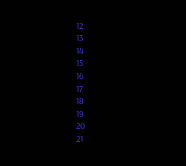12
13
14
15
16
17
18
19
20
21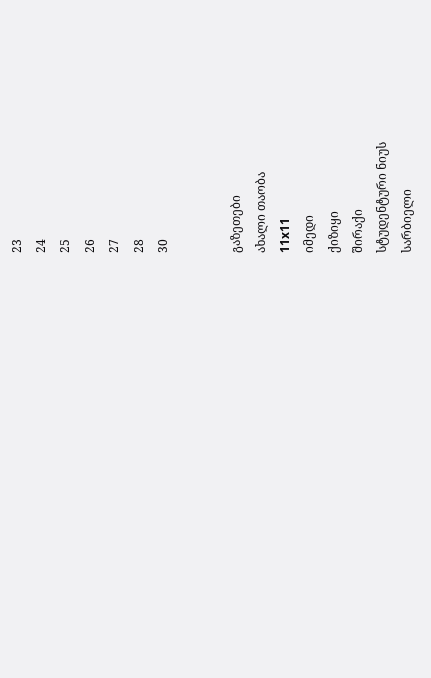23
24
25
26
27
28
30


გაზეთები
ახალი თაობა
11x11
იმედი
ქიზიყი
შირაქი
სტუდენტური ნიუს
სარბიელი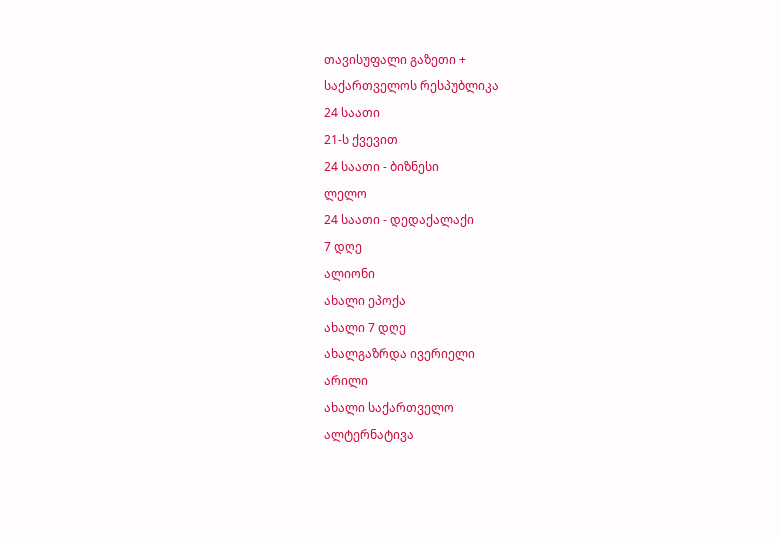თავისუფალი გაზეთი +
საქართველოს რესპუბლიკა
24 საათი
21-ს ქვევით
24 საათი - ბიზნესი
ლელო
24 საათი - დედაქალაქი
7 დღე
ალიონი
ახალი ეპოქა
ახალი 7 დღე
ახალგაზრდა ივერიელი
არილი
ახალი საქართველო
ალტერნატივა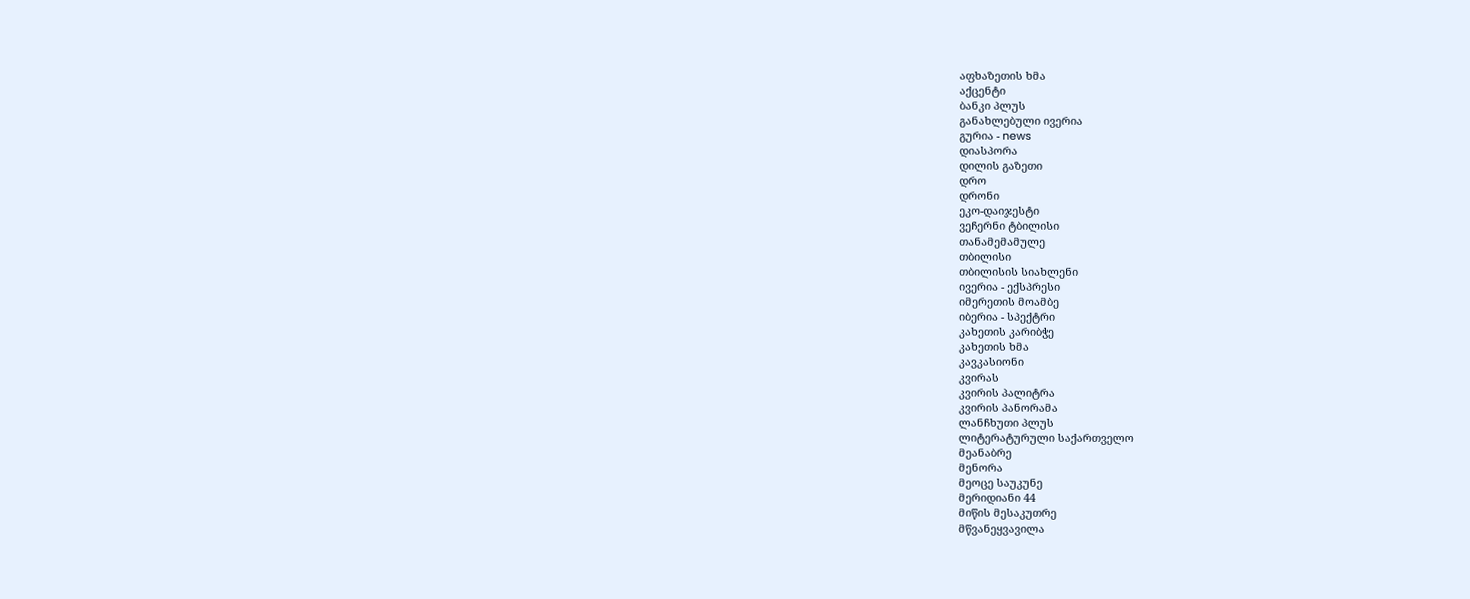აფხაზეთის ხმა
აქცენტი
ბანკი პლუს
განახლებული ივერია
გურია - news
დიასპორა
დილის გაზეთი
დრო
დრონი
ეკო-დაიჯესტი
ვეჩერნი ტბილისი
თანამემამულე
თბილისი
თბილისის სიახლენი
ივერია - ექსპრესი
იმერეთის მოამბე
იბერია - სპექტრი
კახეთის კარიბჭე
კახეთის ხმა
კავკასიონი
კვირას
კვირის პალიტრა
კვირის პანორამა
ლანჩხუთი პლუს
ლიტერატურული საქართველო
მეანაბრე
მენორა
მეოცე საუკუნე
მერიდიანი 44
მიწის მესაკუთრე
მწვანეყვავილა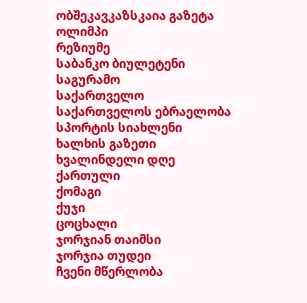ობშეკავკაზსკაია გაზეტა
ოლიმპი
რეზიუმე
საბანკო ბიულეტენი
საგურამო
საქართველო
საქართველოს ებრაელობა
სპორტის სიახლენი
ხალხის გაზეთი
ხვალინდელი დღე
ქართული
ქომაგი
ქუჯი
ცოცხალი
ჯორჯიან თაიმსი
ჯორჯია თუდეი
ჩვენი მწერლობა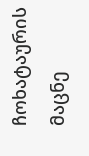ჩოხატაურის მაცნე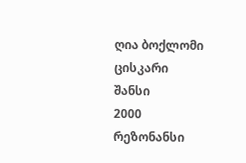ღია ბოქლომი
ცისკარი
შანსი
2000
რეზონანსი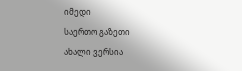იმედი
საერთო გაზეთი
ახალი ვერსია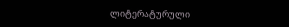ლიტერატურული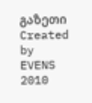გაზეთი
Created by EVENS   2010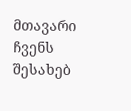მთავარი
ჩვენს შესახებ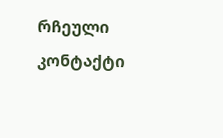რჩეული
კონტაქტი